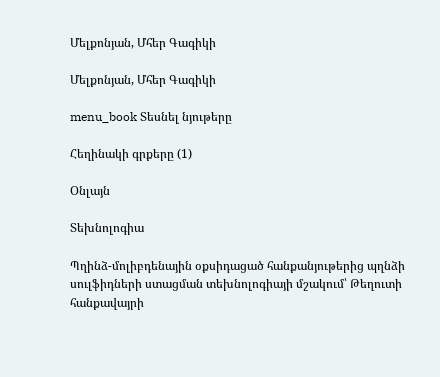Մելքոնյան, Մհեր Գագիկի

Մելքոնյան, Մհեր Գագիկի

menu_book Տեսնել նյութերը

Հեղինակի գրքերը (1)

Օնլայն

Տեխնոլոգիա

Պղինձ-մոլիբդենային օքսիդացած հանքանյութերից պղնձի սուլֆիդների ստացման տեխնոլոգիայի մշակում՝ Թեղուտի հանքավայրի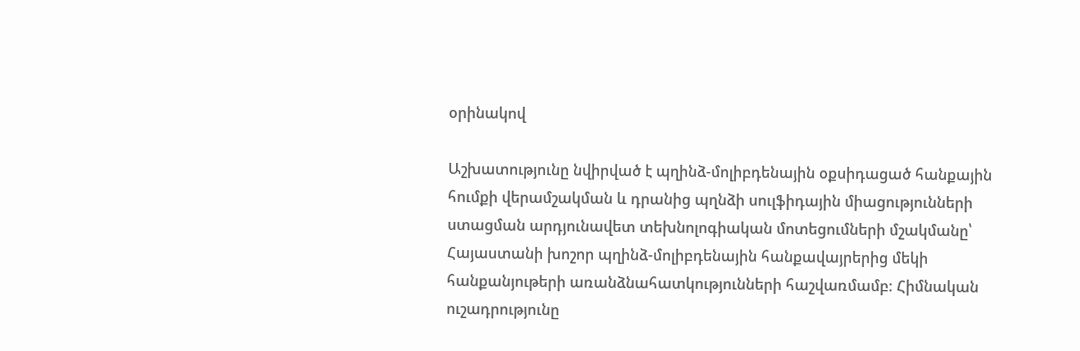օրինակով

Աշխատությունը նվիրված է պղինձ-մոլիբդենային օքսիդացած հանքային հումքի վերամշակման և դրանից պղնձի սուլֆիդային միացությունների ստացման արդյունավետ տեխնոլոգիական մոտեցումների մշակմանը՝ Հայաստանի խոշոր պղինձ-մոլիբդենային հանքավայրերից մեկի հանքանյութերի առանձնահատկությունների հաշվառմամբ։ Հիմնական ուշադրությունը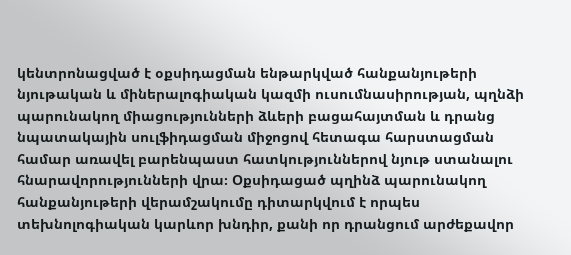կենտրոնացված է օքսիդացման ենթարկված հանքանյութերի նյութական և միներալոգիական կազմի ուսումնասիրության, պղնձի պարունակող միացությունների ձևերի բացահայտման և դրանց նպատակային սուլֆիդացման միջոցով հետագա հարստացման համար առավել բարենպաստ հատկություններով նյութ ստանալու հնարավորությունների վրա։ Օքսիդացած պղինձ պարունակող հանքանյութերի վերամշակումը դիտարկվում է որպես տեխնոլոգիական կարևոր խնդիր, քանի որ դրանցում արժեքավոր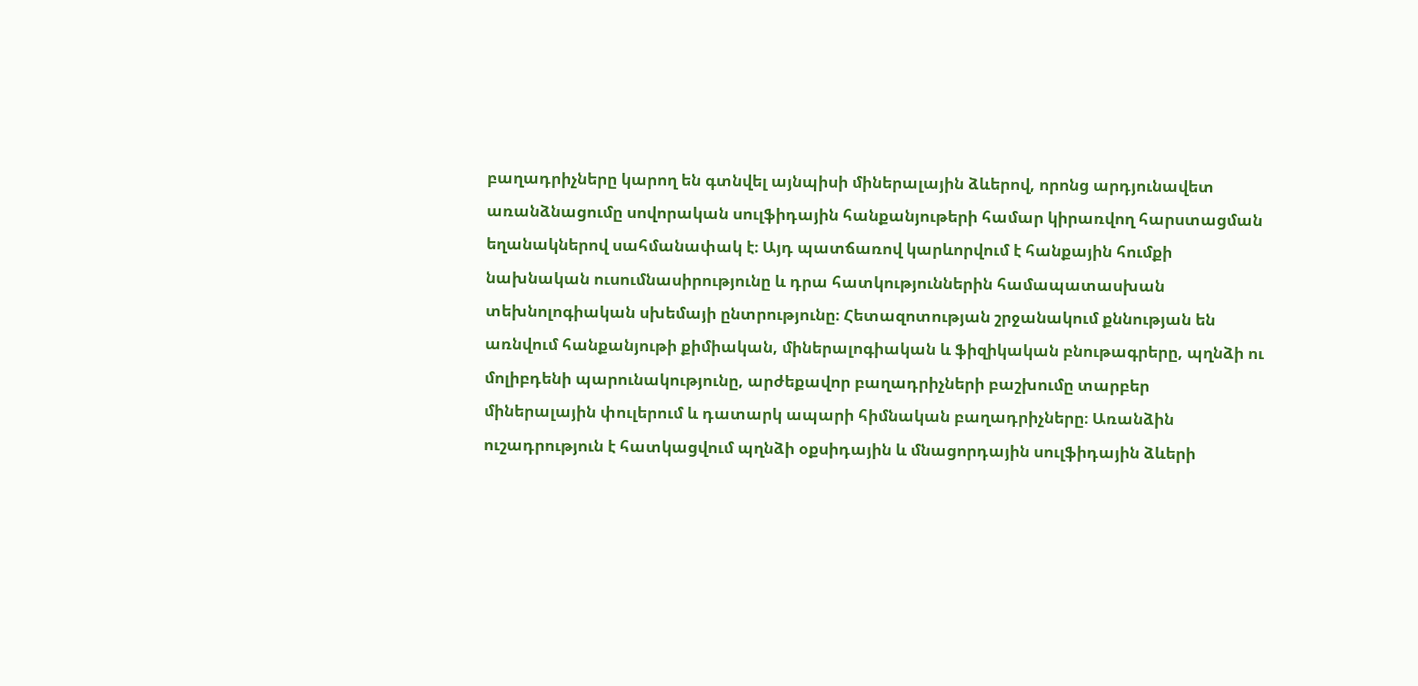բաղադրիչները կարող են գտնվել այնպիսի միներալային ձևերով, որոնց արդյունավետ առանձնացումը սովորական սուլֆիդային հանքանյութերի համար կիրառվող հարստացման եղանակներով սահմանափակ է։ Այդ պատճառով կարևորվում է հանքային հումքի նախնական ուսումնասիրությունը և դրա հատկություններին համապատասխան տեխնոլոգիական սխեմայի ընտրությունը։ Հետազոտության շրջանակում քննության են առնվում հանքանյութի քիմիական, միներալոգիական և ֆիզիկական բնութագրերը, պղնձի ու մոլիբդենի պարունակությունը, արժեքավոր բաղադրիչների բաշխումը տարբեր միներալային փուլերում և դատարկ ապարի հիմնական բաղադրիչները։ Առանձին ուշադրություն է հատկացվում պղնձի օքսիդային և մնացորդային սուլֆիդային ձևերի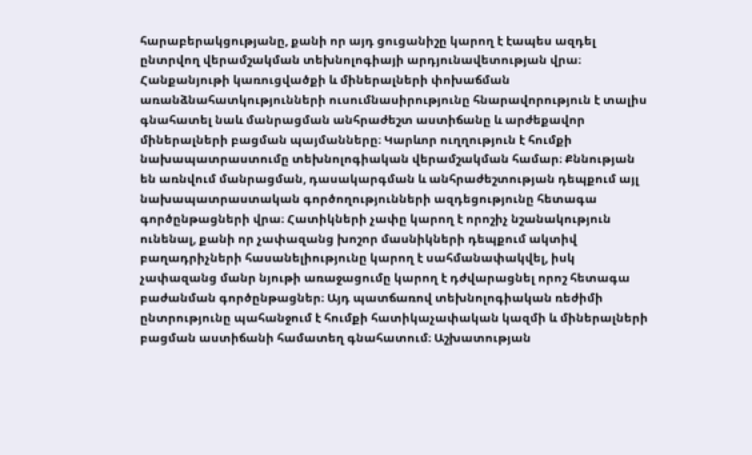հարաբերակցությանը, քանի որ այդ ցուցանիշը կարող է էապես ազդել ընտրվող վերամշակման տեխնոլոգիայի արդյունավետության վրա։ Հանքանյութի կառուցվածքի և միներալների փոխաճման առանձնահատկությունների ուսումնասիրությունը հնարավորություն է տալիս գնահատել նաև մանրացման անհրաժեշտ աստիճանը և արժեքավոր միներալների բացման պայմանները։ Կարևոր ուղղություն է հումքի նախապատրաստումը տեխնոլոգիական վերամշակման համար։ Քննության են առնվում մանրացման, դասակարգման և անհրաժեշտության դեպքում այլ նախապատրաստական գործողությունների ազդեցությունը հետագա գործընթացների վրա։ Հատիկների չափը կարող է որոշիչ նշանակություն ունենալ, քանի որ չափազանց խոշոր մասնիկների դեպքում ակտիվ բաղադրիչների հասանելիությունը կարող է սահմանափակվել, իսկ չափազանց մանր նյութի առաջացումը կարող է դժվարացնել որոշ հետագա բաժանման գործընթացներ։ Այդ պատճառով տեխնոլոգիական ռեժիմի ընտրությունը պահանջում է հումքի հատիկաչափական կազմի և միներալների բացման աստիճանի համատեղ գնահատում։ Աշխատության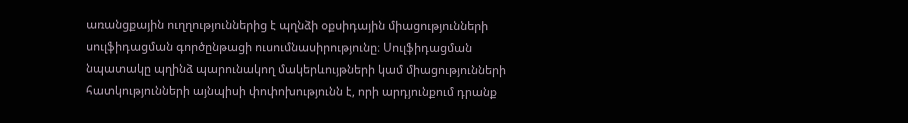առանցքային ուղղություններից է պղնձի օքսիդային միացությունների սուլֆիդացման գործընթացի ուսումնասիրությունը։ Սուլֆիդացման նպատակը պղինձ պարունակող մակերևույթների կամ միացությունների հատկությունների այնպիսի փոփոխությունն է, որի արդյունքում դրանք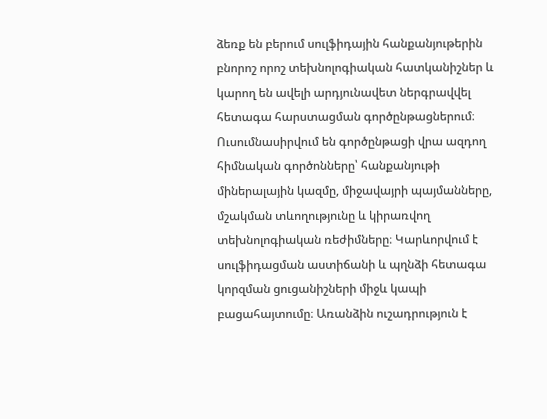ձեռք են բերում սուլֆիդային հանքանյութերին բնորոշ որոշ տեխնոլոգիական հատկանիշներ և կարող են ավելի արդյունավետ ներգրավվել հետագա հարստացման գործընթացներում։ Ուսումնասիրվում են գործընթացի վրա ազդող հիմնական գործոնները՝ հանքանյութի միներալային կազմը, միջավայրի պայմանները, մշակման տևողությունը և կիրառվող տեխնոլոգիական ռեժիմները։ Կարևորվում է սուլֆիդացման աստիճանի և պղնձի հետագա կորզման ցուցանիշների միջև կապի բացահայտումը։ Առանձին ուշադրություն է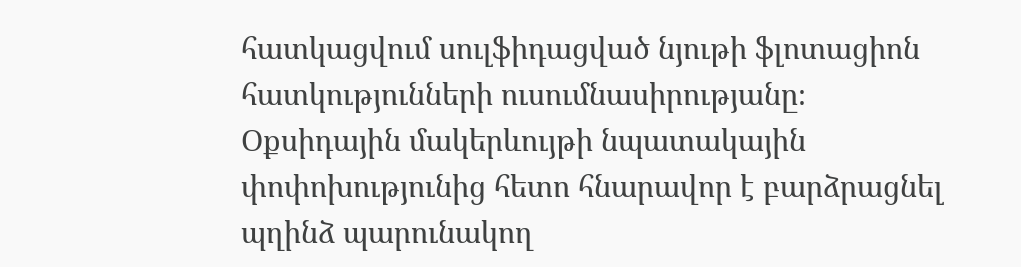հատկացվում սուլֆիդացված նյութի ֆլոտացիոն հատկությունների ուսումնասիրությանը։ Օքսիդային մակերևույթի նպատակային փոփոխությունից հետո հնարավոր է բարձրացնել պղինձ պարունակող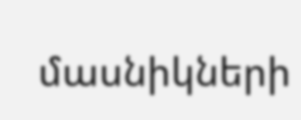մասնիկների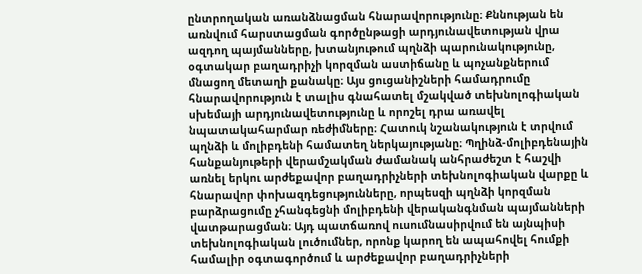ընտրողական առանձնացման հնարավորությունը։ Քննության են առնվում հարստացման գործընթացի արդյունավետության վրա ազդող պայմանները, խտանյութում պղնձի պարունակությունը, օգտակար բաղադրիչի կորզման աստիճանը և պոչանքներում մնացող մետաղի քանակը։ Այս ցուցանիշների համադրումը հնարավորություն է տալիս գնահատել մշակված տեխնոլոգիական սխեմայի արդյունավետությունը և որոշել դրա առավել նպատակահարմար ռեժիմները։ Հատուկ նշանակություն է տրվում պղնձի և մոլիբդենի համատեղ ներկայությանը։ Պղինձ-մոլիբդենային հանքանյութերի վերամշակման ժամանակ անհրաժեշտ է հաշվի առնել երկու արժեքավոր բաղադրիչների տեխնոլոգիական վարքը և հնարավոր փոխազդեցությունները, որպեսզի պղնձի կորզման բարձրացումը չհանգեցնի մոլիբդենի վերականգնման պայմանների վատթարացման։ Այդ պատճառով ուսումնասիրվում են այնպիսի տեխնոլոգիական լուծումներ, որոնք կարող են ապահովել հումքի համալիր օգտագործում և արժեքավոր բաղադրիչների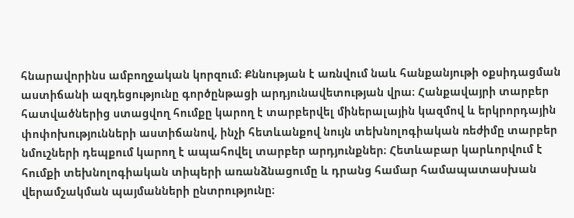հնարավորինս ամբողջական կորզում։ Քննության է առնվում նաև հանքանյութի օքսիդացման աստիճանի ազդեցությունը գործընթացի արդյունավետության վրա։ Հանքավայրի տարբեր հատվածներից ստացվող հումքը կարող է տարբերվել միներալային կազմով և երկրորդային փոփոխությունների աստիճանով, ինչի հետևանքով նույն տեխնոլոգիական ռեժիմը տարբեր նմուշների դեպքում կարող է ապահովել տարբեր արդյունքներ։ Հետևաբար կարևորվում է հումքի տեխնոլոգիական տիպերի առանձնացումը և դրանց համար համապատասխան վերամշակման պայմանների ընտրությունը։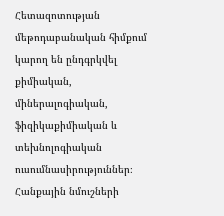Հետազոտության մեթոդաբանական հիմքում կարող են ընդգրկվել քիմիական, միներալոգիական, ֆիզիկաքիմիական և տեխնոլոգիական ուսումնասիրություններ։ Հանքային նմուշների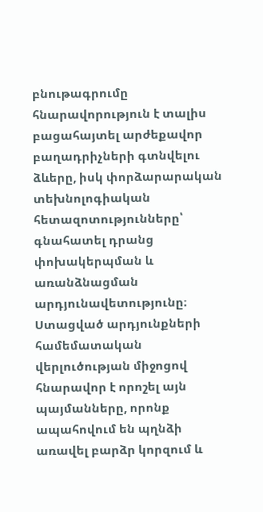բնութագրումը հնարավորություն է տալիս բացահայտել արժեքավոր բաղադրիչների գտնվելու ձևերը, իսկ փորձարարական տեխնոլոգիական հետազոտությունները՝ գնահատել դրանց փոխակերպման և առանձնացման արդյունավետությունը։ Ստացված արդյունքների համեմատական վերլուծության միջոցով հնարավոր է որոշել այն պայմանները, որոնք ապահովում են պղնձի առավել բարձր կորզում և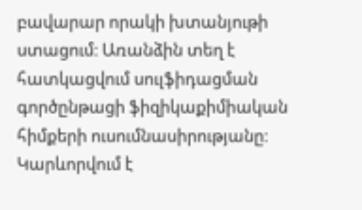բավարար որակի խտանյութի ստացում։ Առանձին տեղ է հատկացվում սուլֆիդացման գործընթացի ֆիզիկաքիմիական հիմքերի ուսումնասիրությանը։ Կարևորվում է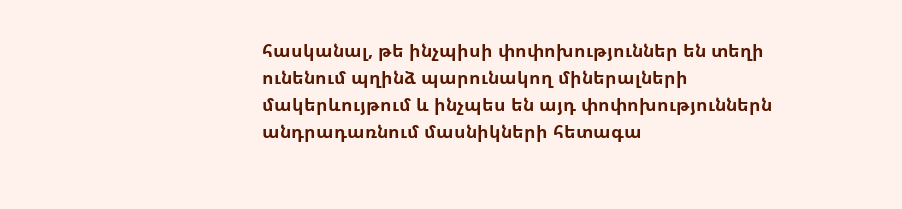հասկանալ, թե ինչպիսի փոփոխություններ են տեղի ունենում պղինձ պարունակող միներալների մակերևույթում և ինչպես են այդ փոփոխություններն անդրադառնում մասնիկների հետագա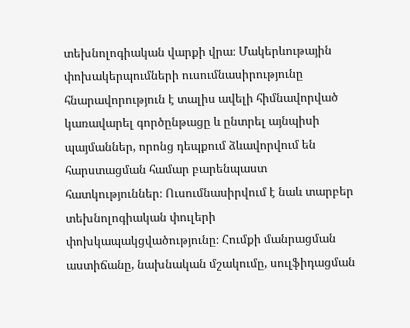տեխնոլոգիական վարքի վրա։ Մակերևութային փոխակերպումների ուսումնասիրությունը հնարավորություն է տալիս ավելի հիմնավորված կառավարել գործընթացը և ընտրել այնպիսի պայմաններ, որոնց դեպքում ձևավորվում են հարստացման համար բարենպաստ հատկություններ։ Ուսումնասիրվում է նաև տարբեր տեխնոլոգիական փուլերի փոխկապակցվածությունը։ Հումքի մանրացման աստիճանը, նախնական մշակումը, սուլֆիդացման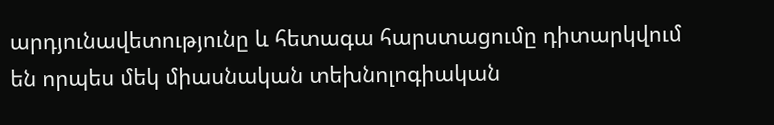արդյունավետությունը և հետագա հարստացումը դիտարկվում են որպես մեկ միասնական տեխնոլոգիական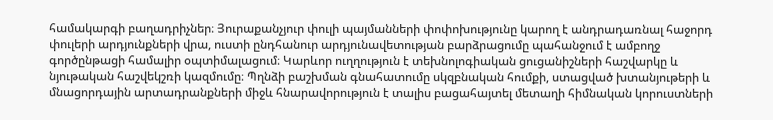համակարգի բաղադրիչներ։ Յուրաքանչյուր փուլի պայմանների փոփոխությունը կարող է անդրադառնալ հաջորդ փուլերի արդյունքների վրա, ուստի ընդհանուր արդյունավետության բարձրացումը պահանջում է ամբողջ գործընթացի համալիր օպտիմալացում։ Կարևոր ուղղություն է տեխնոլոգիական ցուցանիշների հաշվարկը և նյութական հաշվեկշռի կազմումը։ Պղնձի բաշխման գնահատումը սկզբնական հումքի, ստացված խտանյութերի և մնացորդային արտադրանքների միջև հնարավորություն է տալիս բացահայտել մետաղի հիմնական կորուստների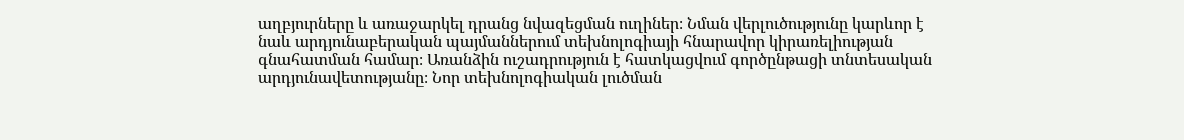աղբյուրները և առաջարկել դրանց նվազեցման ուղիներ։ Նման վերլուծությունը կարևոր է նաև արդյունաբերական պայմաններում տեխնոլոգիայի հնարավոր կիրառելիության գնահատման համար։ Առանձին ուշադրություն է հատկացվում գործընթացի տնտեսական արդյունավետությանը։ Նոր տեխնոլոգիական լուծման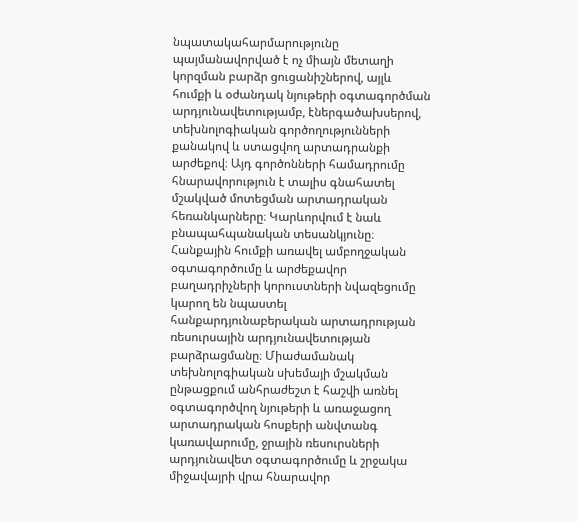նպատակահարմարությունը պայմանավորված է ոչ միայն մետաղի կորզման բարձր ցուցանիշներով, այլև հումքի և օժանդակ նյութերի օգտագործման արդյունավետությամբ, էներգածախսերով, տեխնոլոգիական գործողությունների քանակով և ստացվող արտադրանքի արժեքով։ Այդ գործոնների համադրումը հնարավորություն է տալիս գնահատել մշակված մոտեցման արտադրական հեռանկարները։ Կարևորվում է նաև բնապահպանական տեսանկյունը։ Հանքային հումքի առավել ամբողջական օգտագործումը և արժեքավոր բաղադրիչների կորուստների նվազեցումը կարող են նպաստել հանքարդյունաբերական արտադրության ռեսուրսային արդյունավետության բարձրացմանը։ Միաժամանակ տեխնոլոգիական սխեմայի մշակման ընթացքում անհրաժեշտ է հաշվի առնել օգտագործվող նյութերի և առաջացող արտադրական հոսքերի անվտանգ կառավարումը, ջրային ռեսուրսների արդյունավետ օգտագործումը և շրջակա միջավայրի վրա հնարավոր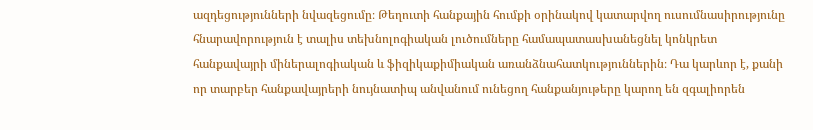ազդեցությունների նվազեցումը։ Թեղուտի հանքային հումքի օրինակով կատարվող ուսումնասիրությունը հնարավորություն է տալիս տեխնոլոգիական լուծումները համապատասխանեցնել կոնկրետ հանքավայրի միներալոգիական և ֆիզիկաքիմիական առանձնահատկություններին։ Դա կարևոր է, քանի որ տարբեր հանքավայրերի նույնատիպ անվանում ունեցող հանքանյութերը կարող են զգալիորեն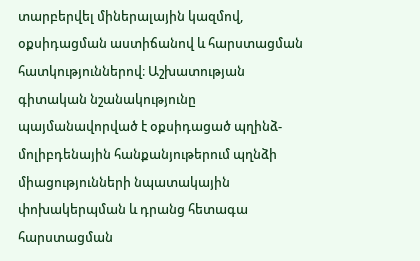տարբերվել միներալային կազմով, օքսիդացման աստիճանով և հարստացման հատկություններով։ Աշխատության գիտական նշանակությունը պայմանավորված է օքսիդացած պղինձ-մոլիբդենային հանքանյութերում պղնձի միացությունների նպատակային փոխակերպման և դրանց հետագա հարստացման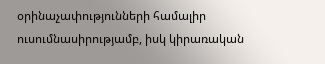օրինաչափությունների համալիր ուսումնասիրությամբ, իսկ կիրառական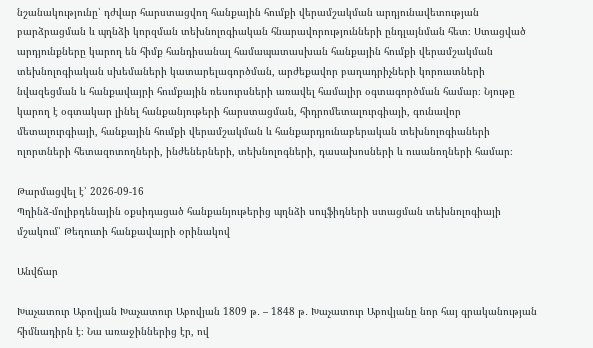նշանակությունը՝ դժվար հարստացվող հանքային հումքի վերամշակման արդյունավետության բարձրացման և պղնձի կորզման տեխնոլոգիական հնարավորությունների ընդլայնման հետ։ Ստացված արդյունքները կարող են հիմք հանդիսանալ համապատասխան հանքային հումքի վերամշակման տեխնոլոգիական սխեմաների կատարելագործման, արժեքավոր բաղադրիչների կորուստների նվազեցման և հանքավայրի հումքային ռեսուրսների առավել համալիր օգտագործման համար։ Նյութը կարող է օգտակար լինել հանքանյութերի հարստացման, հիդրոմետալուրգիայի, գունավոր մետալուրգիայի, հանքային հումքի վերամշակման և հանքարդյունաբերական տեխնոլոգիաների ոլորտների հետազոտողների, ինժեներների, տեխնոլոգների, դասախոսների և ուսանողների համար։

Թարմացվել է՝ 2026-09-16
Պղինձ-մոլիբդենային օքսիդացած հանքանյութերից պղնձի սուլֆիդների ստացման տեխնոլոգիայի մշակում՝ Թեղուտի հանքավայրի օրինակով

Անվճար

Խաչատուր Աբովյան Խաչատուր Աբովյան 1809 թ․ – 1848 թ․ Խաչատուր Աբովյանը նոր հայ գրականության հիմնադիրն է։ Նա առաջիններից էր, ով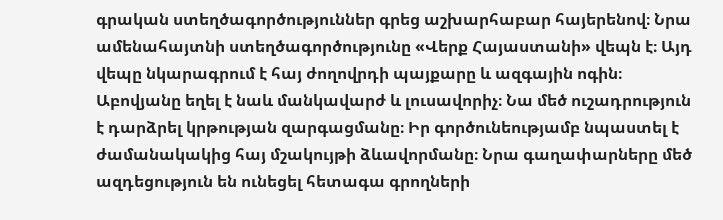գրական ստեղծագործություններ գրեց աշխարհաբար հայերենով։ Նրա ամենահայտնի ստեղծագործությունը «Վերք Հայաստանի» վեպն է։ Այդ վեպը նկարագրում է հայ ժողովրդի պայքարը և ազգային ոգին։ Աբովյանը եղել է նաև մանկավարժ և լուսավորիչ։ Նա մեծ ուշադրություն է դարձրել կրթության զարգացմանը։ Իր գործունեությամբ նպաստել է ժամանակակից հայ մշակույթի ձևավորմանը։ Նրա գաղափարները մեծ ազդեցություն են ունեցել հետագա գրողների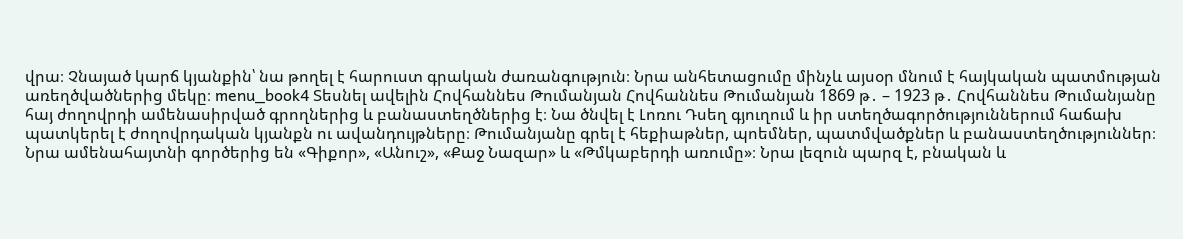վրա։ Չնայած կարճ կյանքին՝ նա թողել է հարուստ գրական ժառանգություն։ Նրա անհետացումը մինչև այսօր մնում է հայկական պատմության առեղծվածներից մեկը։ menu_book4 Տեսնել ավելին Հովհաննես Թումանյան Հովհաննես Թումանյան 1869 թ․ – 1923 թ․ Հովհաննես Թումանյանը հայ ժողովրդի ամենասիրված գրողներից և բանաստեղծներից է։ Նա ծնվել է Լոռու Դսեղ գյուղում և իր ստեղծագործություններում հաճախ պատկերել է ժողովրդական կյանքն ու ավանդույթները։ Թումանյանը գրել է հեքիաթներ, պոեմներ, պատմվածքներ և բանաստեղծություններ։ Նրա ամենահայտնի գործերից են «Գիքոր», «Անուշ», «Քաջ Նազար» և «Թմկաբերդի առումը»։ Նրա լեզուն պարզ է, բնական և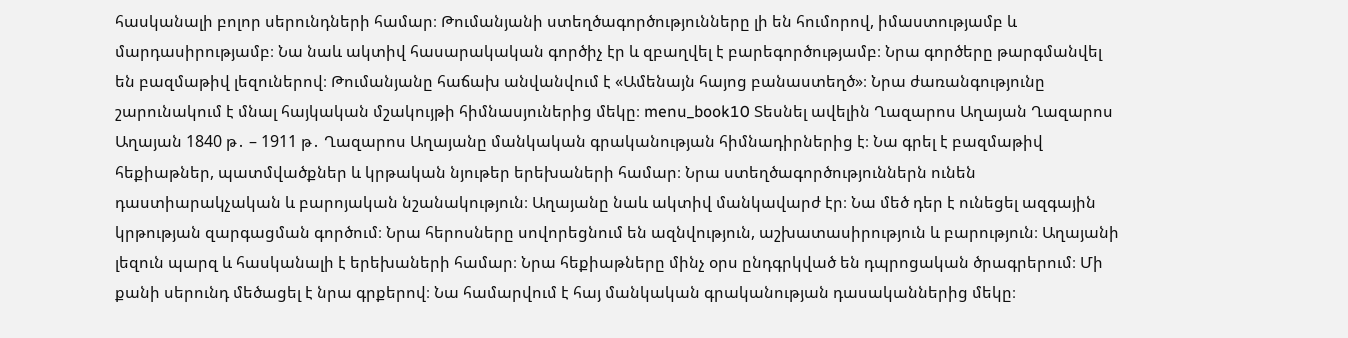հասկանալի բոլոր սերունդների համար։ Թումանյանի ստեղծագործությունները լի են հումորով, իմաստությամբ և մարդասիրությամբ։ Նա նաև ակտիվ հասարակական գործիչ էր և զբաղվել է բարեգործությամբ։ Նրա գործերը թարգմանվել են բազմաթիվ լեզուներով։ Թումանյանը հաճախ անվանվում է «Ամենայն հայոց բանաստեղծ»։ Նրա ժառանգությունը շարունակում է մնալ հայկական մշակույթի հիմնասյուներից մեկը։ menu_book10 Տեսնել ավելին Ղազարոս Աղայան Ղազարոս Աղայան 1840 թ․ – 1911 թ․ Ղազարոս Աղայանը մանկական գրականության հիմնադիրներից է։ Նա գրել է բազմաթիվ հեքիաթներ, պատմվածքներ և կրթական նյութեր երեխաների համար։ Նրա ստեղծագործություններն ունեն դաստիարակչական և բարոյական նշանակություն։ Աղայանը նաև ակտիվ մանկավարժ էր։ Նա մեծ դեր է ունեցել ազգային կրթության զարգացման գործում։ Նրա հերոսները սովորեցնում են ազնվություն, աշխատասիրություն և բարություն։ Աղայանի լեզուն պարզ և հասկանալի է երեխաների համար։ Նրա հեքիաթները մինչ օրս ընդգրկված են դպրոցական ծրագրերում։ Մի քանի սերունդ մեծացել է նրա գրքերով։ Նա համարվում է հայ մանկական գրականության դասականներից մեկը։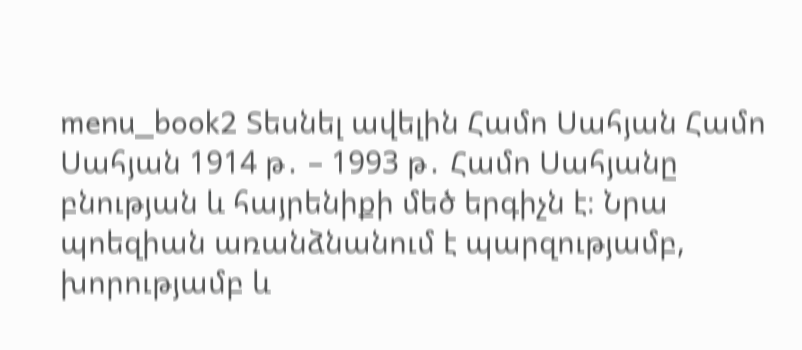menu_book2 Տեսնել ավելին Համո Սահյան Համո Սահյան 1914 թ․ – 1993 թ․ Համո Սահյանը բնության և հայրենիքի մեծ երգիչն է։ Նրա պոեզիան առանձնանում է պարզությամբ, խորությամբ և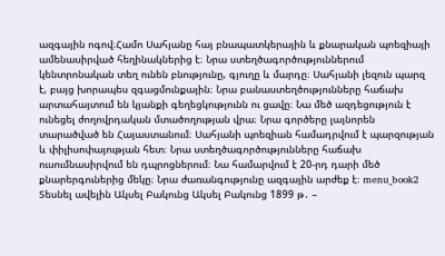ազգային ոգով։Համո Սահյանը հայ բնապատկերային և քնարական պոեզիայի ամենասիրված հեղինակներից է։ Նրա ստեղծագործություններում կենտրոնական տեղ ունեն բնությունը, գյուղը և մարդը։ Սահյանի լեզուն պարզ է, բայց խորապես զգացմունքային։ Նրա բանաստեղծությունները հաճախ արտահայտում են կյանքի գեղեցկությունն ու ցավը։ Նա մեծ ազդեցություն է ունեցել ժողովրդական մտածողության վրա։ Նրա գործերը լայնորեն տարածված են Հայաստանում։ Սահյանի պոեզիան համադրվում է պարզության և փիլիսոփայության հետ։ Նրա ստեղծագործությունները հաճախ ուսումնասիրվում են դպրոցներում։ Նա համարվում է 20-րդ դարի մեծ քնարերգուներից մեկը։ Նրա ժառանգությունը ազգային արժեք է։ menu_book2 Տեսնել ավելին Ակսել Բակունց Ակսել Բակունց 1899 թ․ –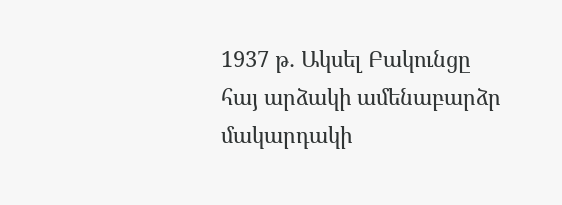1937 թ․ Ակսել Բակունցը հայ արձակի ամենաբարձր մակարդակի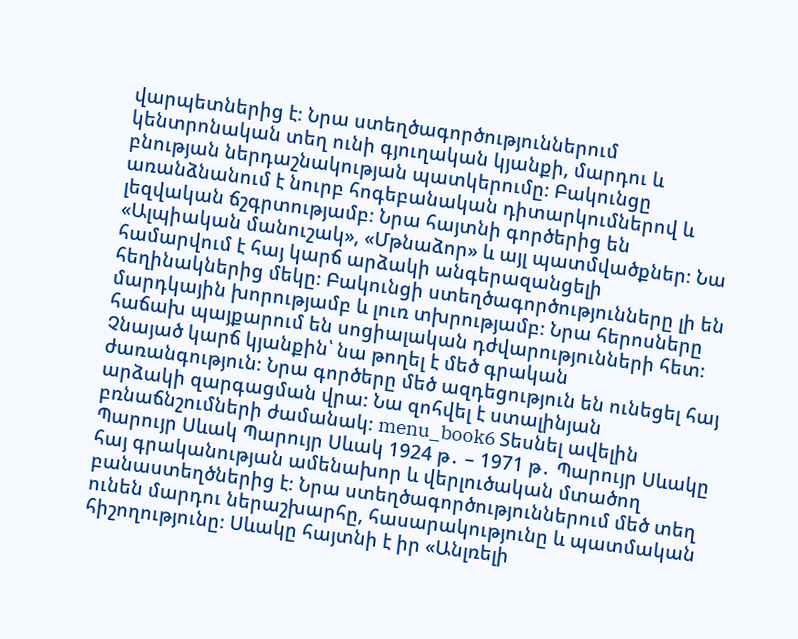վարպետներից է։ Նրա ստեղծագործություններում կենտրոնական տեղ ունի գյուղական կյանքի, մարդու և բնության ներդաշնակության պատկերումը։ Բակունցը առանձնանում է նուրբ հոգեբանական դիտարկումներով և լեզվական ճշգրտությամբ։ Նրա հայտնի գործերից են «Ալպիական մանուշակ», «Մթնաձոր» և այլ պատմվածքներ։ Նա համարվում է հայ կարճ արձակի անգերազանցելի հեղինակներից մեկը։ Բակունցի ստեղծագործությունները լի են մարդկային խորությամբ և լուռ տխրությամբ։ Նրա հերոսները հաճախ պայքարում են սոցիալական դժվարությունների հետ։ Չնայած կարճ կյանքին՝ նա թողել է մեծ գրական ժառանգություն։ Նրա գործերը մեծ ազդեցություն են ունեցել հայ արձակի զարգացման վրա։ Նա զոհվել է ստալինյան բռնաճնշումների ժամանակ։ menu_book6 Տեսնել ավելին Պարույր Սևակ Պարույր Սևակ 1924 թ․ – 1971 թ․ Պարույր Սևակը հայ գրականության ամենախոր և վերլուծական մտածող բանաստեղծներից է։ Նրա ստեղծագործություններում մեծ տեղ ունեն մարդու ներաշխարհը, հասարակությունը և պատմական հիշողությունը։ Սևակը հայտնի է իր «Անլռելի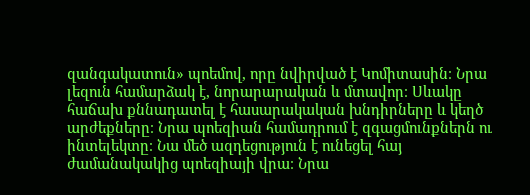զանգակատուն» պոեմով, որը նվիրված է Կոմիտասին։ Նրա լեզուն համարձակ է, նորարարական և մտավոր։ Սևակը հաճախ քննադատել է հասարակական խնդիրները և կեղծ արժեքները։ Նրա պոեզիան համադրում է զգացմունքներն ու ինտելեկտը։ Նա մեծ ազդեցություն է ունեցել հայ ժամանակակից պոեզիայի վրա։ Նրա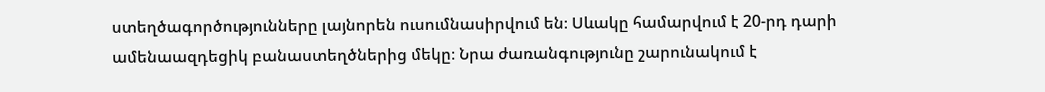ստեղծագործությունները լայնորեն ուսումնասիրվում են։ Սևակը համարվում է 20-րդ դարի ամենաազդեցիկ բանաստեղծներից մեկը։ Նրա ժառանգությունը շարունակում է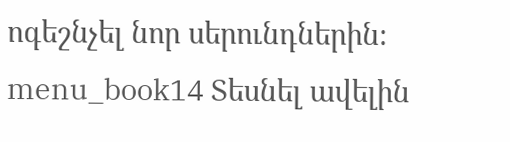ոգեշնչել նոր սերունդներին։ menu_book14 Տեսնել ավելին